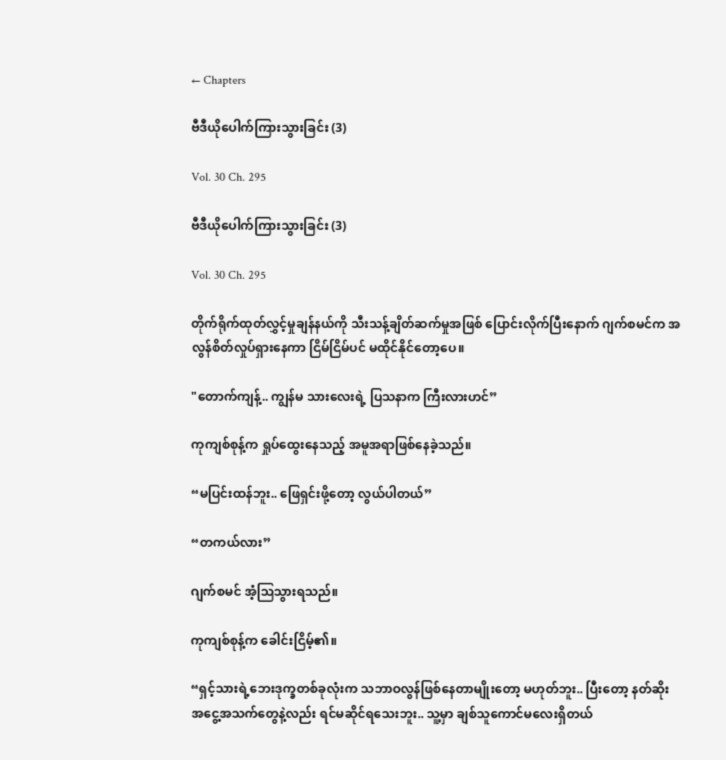← Chapters

ဗီဒီယိုပေါက်ကြားသွားခြင်း (3)

Vol. 30 Ch. 295

ဗီဒီယိုပေါက်ကြားသွားခြင်း (3)

Vol. 30 Ch. 295

တိုက်ရိုက်ထုတ်လွှင့်မှုချန်နယ်ကို သီးသန့်ချိတ်ဆက်မှုအဖြစ် ပြောင်းလိုက်ပြီးနောက် ဂျက်စမင်က အလွန်စိတ်လှုပ်ရှားနေကာ ငြိမ်ငြိမ်ပင် မထိုင်နိုင်တော့ပေ။

"တောက်ကျန့်.. ကျွန်မ သားလေးရဲ့ ပြသနာက ကြီးလားဟင်”

ကုကျစ်စုန့်က ရှုပ်ထွေးနေသည့် အမူအရာဖြစ်နေခဲ့သည်။

“မပြင်းထန်ဘူး.. ဖြေရှင်းဖို့တော့ လွယ်ပါတယ်”

“တကယ်လား”

ဂျက်စမင် အံ့ဩသွားရသည်။

ကုကျစ်စုန့်က ခေါင်းငြိမ့်၏။

“ရှင့်သားရဲ့ဘေးဒုက္ခတစ်ခုလုံးက သဘာဝလွန်ဖြစ်နေတာမျိုးတော့ မဟုတ်ဘူး.. ပြီးတော့ နတ်ဆိုးအ‌ငွေ့အသက်တွေနဲ့လည်း ရင်မဆိုင်ရသေးဘူး.. သူ့မှာ ချစ်သူကောင်မလေးရှိတယ်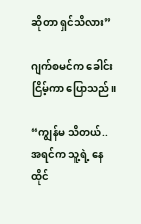ဆိုတာ ရှင်သိလား”

ဂျက်စမင်က ခေါင်းငြိမ့်ကာ ပြောသည်။

“ကျွန်မ သိတယ်.. အရင်က သူ့ရဲ့ နေထိုင်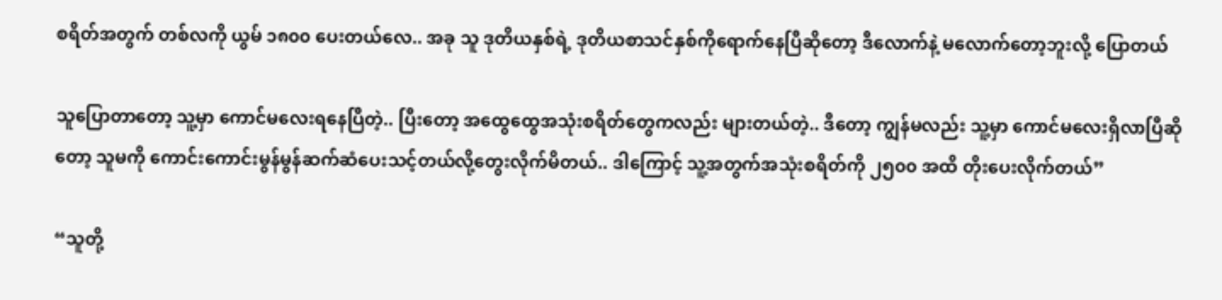စရိတ်အတွက် တစ်လကို ယွမ် ၁၈၀၀ ပေးတယ်လေ.. အခု သူ ဒုတိယနှစ်ရဲ့ ဒုတိယစာသင်နှစ်ကိုရောက်နေပြီဆိုတော့ ဒီလောက်နဲ့ မလောက်တော့ဘူးလို့ ပြောတယ်

သူပြောတာတော့ သူ့မှာ ကောင်မလေးရနေပြီတဲ့.. ပြီးတော့ အထွေထွေအသုံးစရိတ်တွေကလည်း များတယ်တဲ့.. ဒီတော့ ကျွန်မလည်း သူ့မှာ ကောင်မလေးရှိလာပြီဆိုတော့ သူမကို ကောင်းကောင်းမွန်မွန်ဆက်ဆံပေးသင့်တယ်လို့တွေးလိုက်မိတယ်.. ဒါကြောင့် သူ့အတွက်အသုံးစရိတ်ကို ၂၅၀၀ အထိ တိုးပေးလိုက်တယ်”

“သူတို့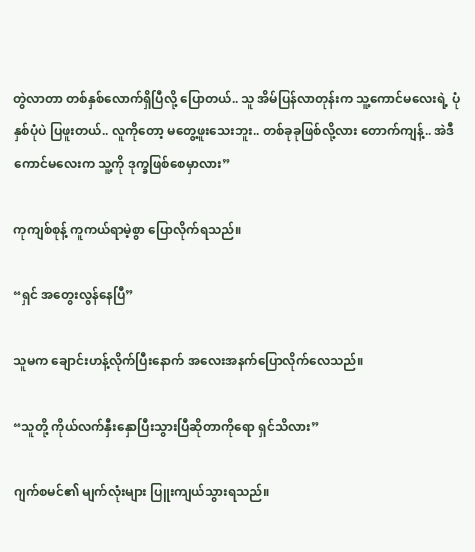တွဲလာတာ တစ်နှစ်လောက်ရှိပြီလို့ ပြောတယ်.. သူ အိမ်ပြန်လာတုန်းက သူ့ကောင်မလေးရဲ့ ပုံနှစ်ပုံပဲ ပြဖူးတယ်.. လူကိုတော့ မတွေ့ဖူးသေးဘူး.. တစ်ခုခုဖြစ်လို့လား တောက်ကျန့်.. အဲဒီကောင်မလေးက သူ့ကို ဒုက္ခဖြစ်စေမှာလား”

ကုကျစ်စုန့် ကူကယ်ရာမဲ့စွာ ပြောလိုက်ရသည်။

“ရှင် အတွေးလွန်နေပြီ”

သူမက ချောင်းဟန့်လိုက်ပြီးနောက် အလေးအနက်ပြောလိုက်လေသည်။

“သူတို့ ကိုယ်လက်နှီးနှောပြီးသွားပြီဆိုတာကိုရော ရှင်သိလား”

ဂျက်စမင်၏ မျက်လုံးများ ပြူးကျယ်သွားရသည်။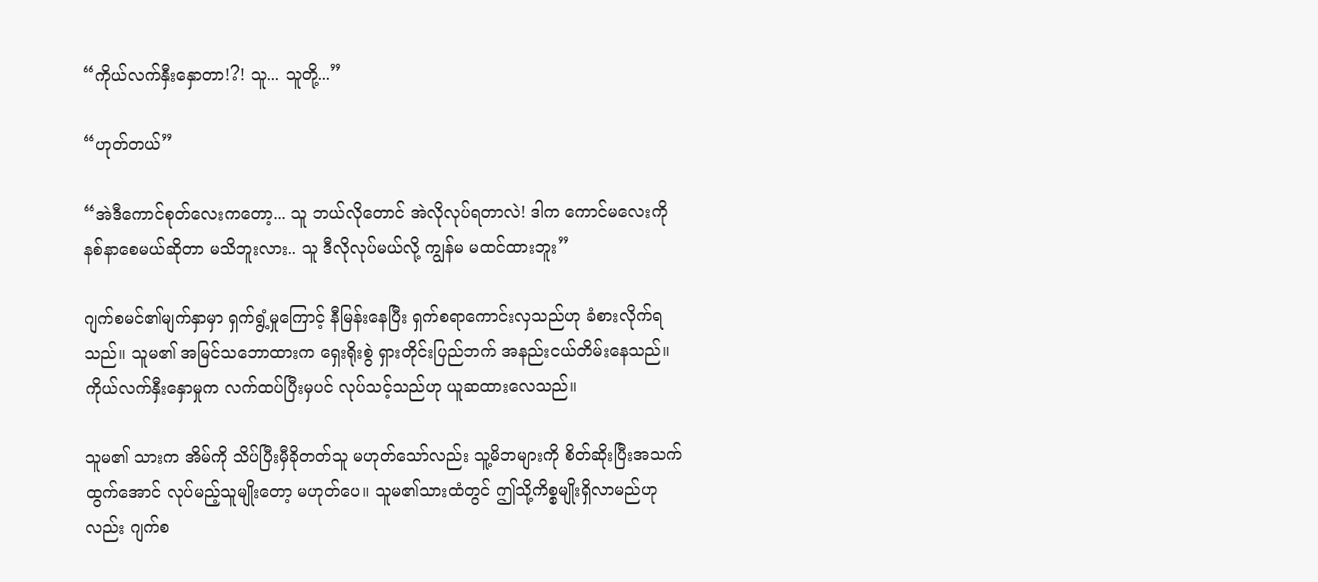“ကိုယ်လက်နှီးနှောတာ!?! သူ... သူတို့...”

“ဟုတ်တယ်”

“အဲဒီကောင်စုတ်လေးကတော့... သူ ဘယ်လိုတောင် အဲလိုလုပ်ရတာလဲ! ဒါက ကောင်မလေးကို နစ်နာစေမယ်ဆိုတာ မသိဘူးလား.. သူ ဒီလိုလုပ်မယ်လို့ ကျွန်မ မထင်ထားဘူး”

ဂျက်စမင်၏မျက်နှာမှာ ရှက်ရွံ့မှုကြောင့် နီမြန်းနေပြီး ရှက်စရာကောင်းလှသည်ဟု ခံစားလိုက်ရသည်။ သူမ၏ အမြင်သဘောထားက ရှေးရိုးစွဲ ရှားတိုင်းပြည်ဘက် အနည်းငယ်တိမ်းနေသည်။ ကိုယ်လက်နှီးနှောမှုက လက်ထပ်ပြီးမှပင် လုပ်သင့်သည်ဟု ယူဆထားလေသည်။

သူမ၏ သားက အိမ်ကို သိပ်ပြီးမှီခိုတတ်သူ မဟုတ်သော်လည်း သူ့မိဘများကို စိတ်ဆိုးပြီးအသက်ထွက်အောင် လုပ်မည့်သူမျိုးတော့ မဟုတ်ပေ။ သူမ၏သားထံတွင် ဤသို့ကိစ္စမျိုးရှိလာမည်ဟုလည်း ဂျက်စ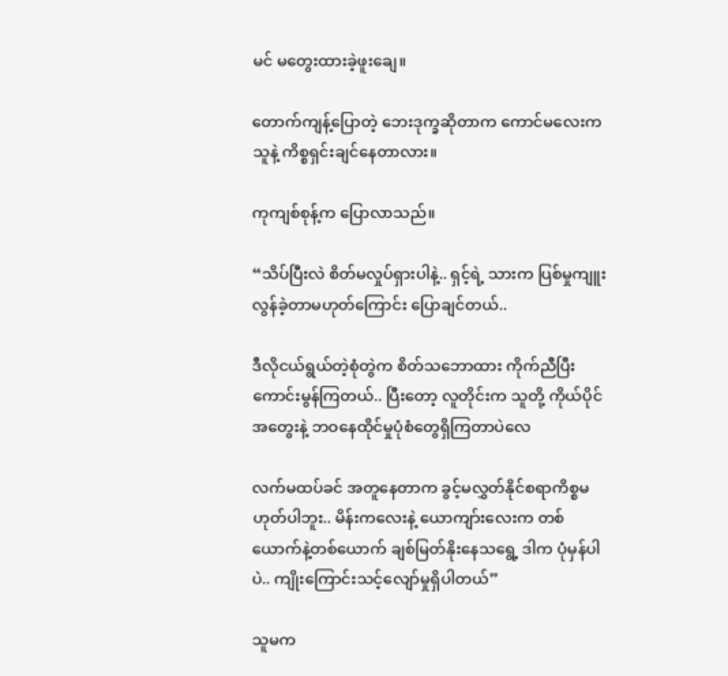မင် မတွေးထားခဲ့ဖူးချေ။

တောက်ကျန့်ပြောတဲ့ ဘေးဒုက္ခဆိုတာက ကောင်မလေးက သူနဲ့ ကိစ္စရှင်း‌ချင်နေတာလား။

ကုကျစ်စုန့်က ပြောလာသည်။

“သိပ်ပြီးလဲ စိတ်မလှုပ်ရှားပါနဲ့.. ရှင့်ရဲ့ သားက ပြစ်မှုကျူးလွန်ခဲ့တာမဟုတ်ကြောင်း ပြောချင်တယ်..

ဒီလိုငယ်ရွယ်တဲ့စုံတွဲက စိတ်သဘောထား ကိုက်ညီပြီး ကောင်းမွန်ကြတယ်.. ပြီးတော့ လူတိုင်းက သူတို့ ကိုယ်ပိုင်အတွေးနဲ့ ဘဝနေထိုင်မှုပုံစံတွေရှိကြတာပဲလေ

လက်မထပ်ခင် အတူနေတာက ခွင့်မလွှတ်နိုင်စရာကိစ္စမဟုတ်ပါဘူး.. မိန်းကလေးနဲ့ ယောကျာ်းလေးက တစ်ယောက်နဲ့တစ်ယောက် ချစ်မြတ်နိုးနေသရွေ့ ဒါက ပုံမှန်ပါပဲ.. ကျိုးကြောင်းသင့်လျော်မှုရှိပါတယ်”

သူမက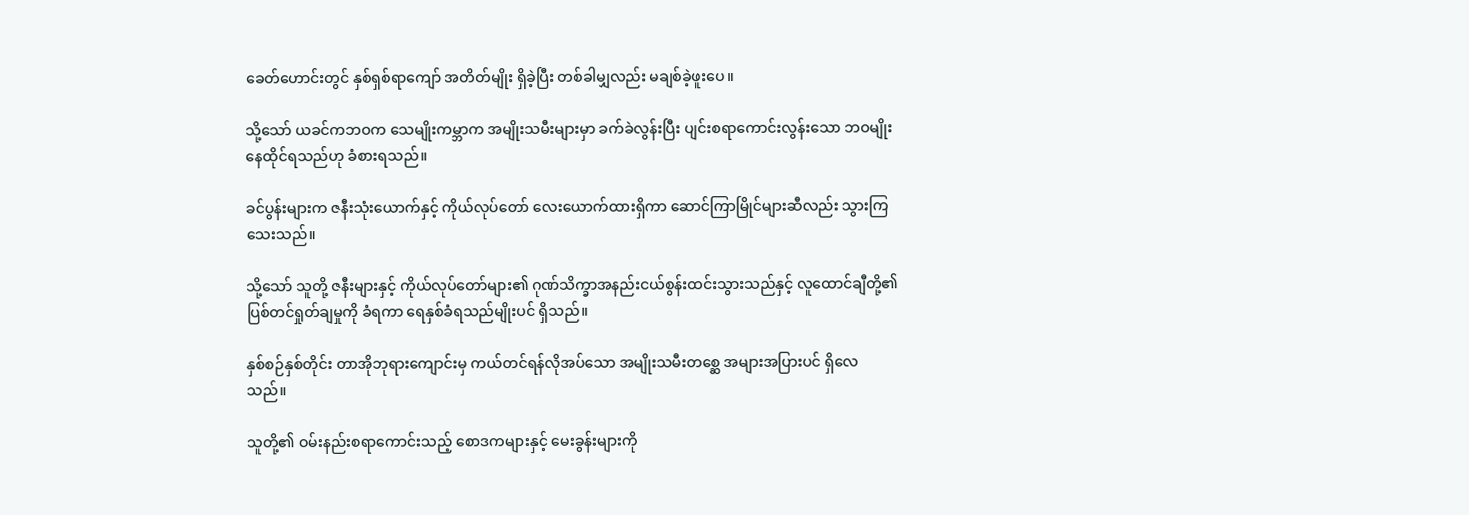ခေတ်ဟောင်းတွင် နှစ်ရှစ်ရာကျော် အတိတ်မျိုး ရှိခဲ့ပြီး တစ်ခါမျှလည်း မချစ်ခဲ့ဖူးပေ။

သို့သော် ယခင်ကဘဝက သေမျိုးကမ္ဘာက အမျိုးသမီးများမှာ ခက်ခဲလွန်းပြီး ပျင်းစရာကောင်းလွန်းသော ဘဝမျိုး နေထိုင်ရသည်ဟု ခံစားရသည်။

ခင်ပွန်းများက ဇနီးသုံးယောက်နှင့် ကိုယ်လုပ်တော် လေးယောက်ထားရှိကာ ဆောင်ကြာမြိုင်များဆီလည်း သွားကြသေးသည်။

သို့သော် သူတို့ ဇနီးများနှင့် ကိုယ်လုပ်တော်များ၏ ဂုဏ်သိက္ခာအနည်းငယ်စွန်းထင်းသွားသည်နှင့် လူထောင်ချီတို့၏ ပြစ်တင်ရှုတ်ချမှုကို ခံရကာ ရေနှစ်ခံရသည်မျိုးပင် ရှိသည်။

နှစ်စဉ်နှစ်တိုင်း တာအိုဘုရားကျောင်းမှ ကယ်တင်ရန်လိုအပ်သော အမျိုးသမီးတစ္ဆေ အများအပြားပင် ရှိလေသည်။

သူတို့၏ ဝမ်းနည်းစရာကောင်းသည့် စောဒကများနှင့် မေးခွန်းများကို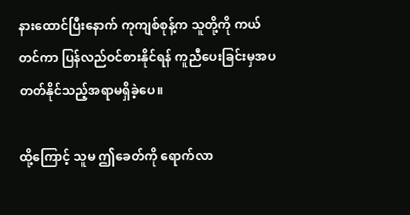နားထောင်ပြီးနောက် ကုကျစ်စုန့်က သူတို့ကို ကယ်တင်ကာ ပြန်လည်ဝင်စားနိုင်ရန် ကူညီပေးခြင်းမှအပ တတ်နိုင်သည့်အရာမရှိခဲ့ပေ။

ထို့ကြောင့် သူမ ဤခေတ်ကို ရောက်လာ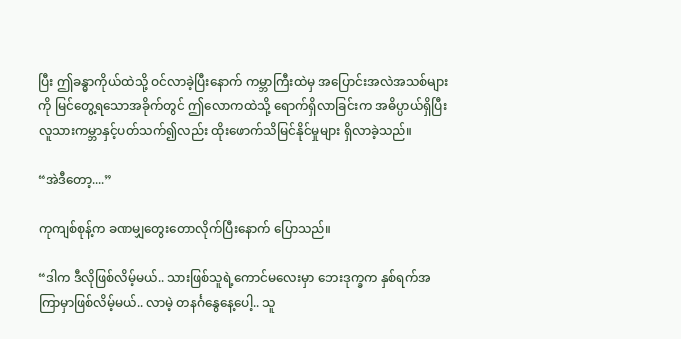ပြီး ဤခန္ဓာကိုယ်ထဲသို့ ဝင်လာခဲ့ပြီးနောက် ကမ္ဘာကြီးထဲမှ အပြောင်းအလဲအသစ်များကို မြင်တွေ့ရသောအခိုက်တွင် ဤလောကထဲသို့ ရောက်ရှိလာခြင်းက အဓိပ္ပာယ်ရှိပြီး လူသားကမ္ဘာနှင့်ပတ်သက်၍လည်း ထိုးဖောက်သိမြင်နိုင်မှုများ ရှိလာခဲ့သည်။

“အဲဒီတော့....”

ကုကျစ်စုန့်က ခဏမျှတွေးတောလိုက်ပြီးနောက် ပြောသည်။

“ဒါက ဒီလိုဖြစ်လိမ့်မယ်.. သားဖြစ်သူရဲ့ကောင်မလေးမှာ ဘေးဒုက္ခက နှစ်ရက်အကြာမှာဖြစ်လိမ့်မယ်.. လာမဲ့ တနင်္ဂနွေနေ့ပေါ့.. သူ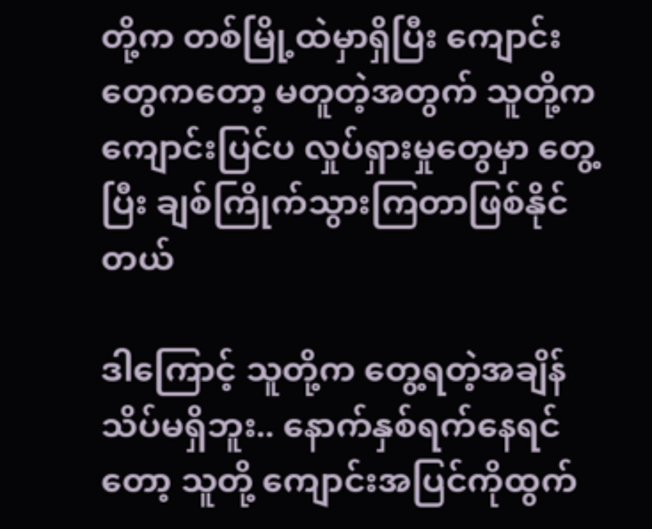တို့က တစ်မြို့ထဲမှာရှိပြီး ကျောင်းတွေကတော့ မတူတဲ့အတွက် သူတို့က ကျောင်းပြင်ပ လှုပ်ရှားမှုတွေမှာ တွေ့ပြီး ချစ်ကြိုက်သွားကြတာဖြစ်နိုင်တယ်

ဒါကြောင့် သူတို့က တွေ့ရတဲ့အချိန် သိပ်မရှိဘူး.. နောက်နှစ်ရက်နေရင်တော့ သူတို့ ကျောင်းအပြင်ကိုထွက်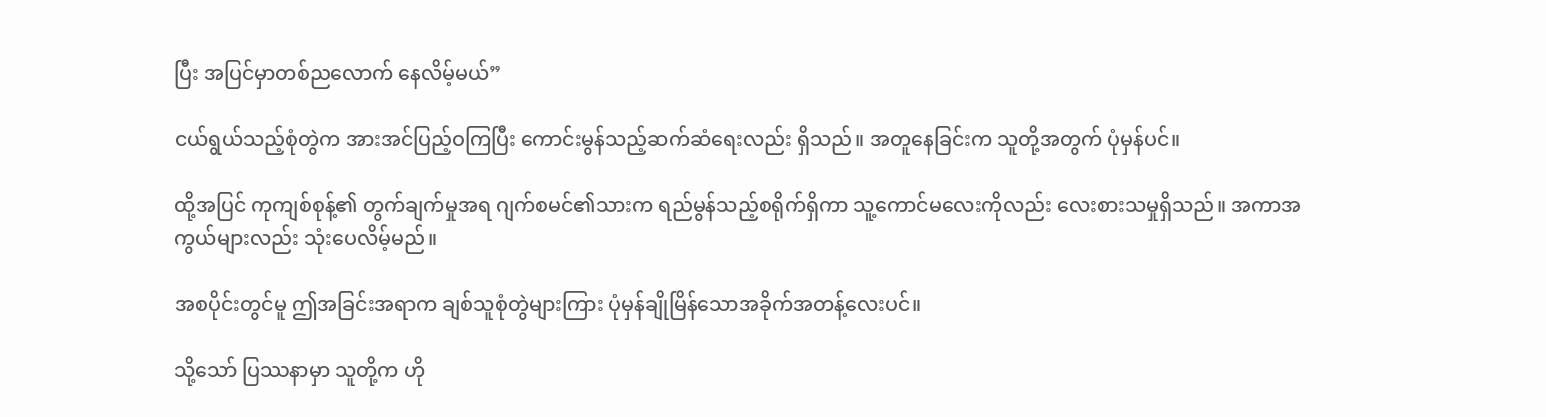ပြီး အပြင်မှာတစ်ညလောက် နေလိမ့်မယ်”

ငယ်ရွယ်သည့်စုံတွဲက အားအင်ပြည့်ဝကြပြီး ကောင်းမွန်သည့်ဆက်ဆံရေးလည်း ရှိသည်။ အတူနေခြင်းက သူတို့အတွက် ပုံမှန်‌ပင်။

ထို့အပြင် ကုကျစ်စုန့်၏ တွက်ချက်မှုအရ ဂျက်စမင်၏သားက ရည်မွန်သည့်စရိုက်ရှိကာ သူ့ကောင်မလေးကိုလည်း လေးစားသမှုရှိသည်။ အကာအကွယ်များလည်း သုံးပေလိမ့်မည်။

အစပိုင်းတွင်မူ ဤအခြင်းအရာက ချစ်သူစုံတွဲများကြား ပုံမှန်ချိုမြိန်သောအခိုက်အတန့်လေးပင်။

သို့သော် ပြဿနာမှာ သူတို့က ဟို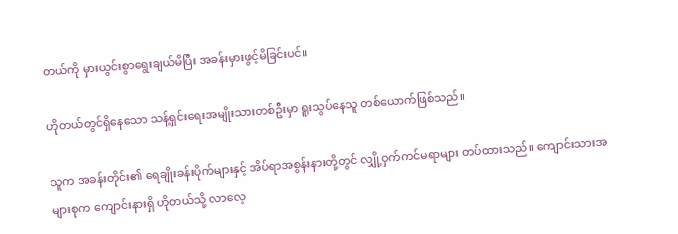တယ်ကို မှားယွင်းစွာရွေးချယ်မိပြီး အခန်းမှားဖွင့်မိခြင်းပင်။

ဟိုတယ်တွင်ရှိနေသော သန့်ရှင်း‌ရေးအမျိုးသားတစ်ဦးမှာ ရူးသွပ်နေသူ တစ်ယောက်ဖြစ်သည်။

သူက အခန်းတိုင်း၏ ရေချိုးခန်းပိုက်များနှင့် အိပ်ရာအစွန်းနားတို့တွင် လျှို့ဝှက်ကင်မရာများ တပ်ထားသည်။ ကျောင်းသားအများစုက ကျောင်းနားရှိ ဟိုတယ်သို့ လာလေ့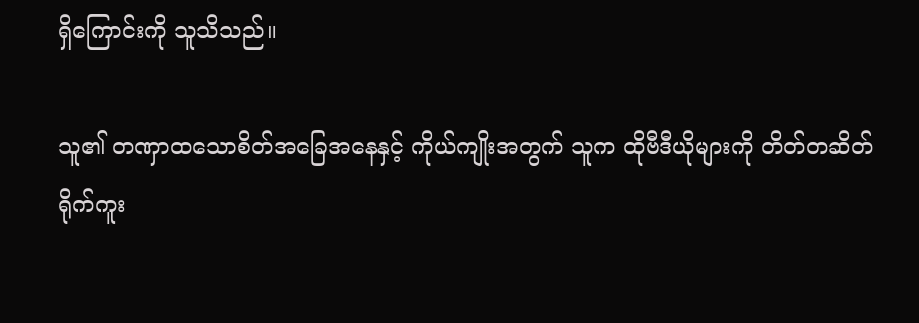ရှိကြောင်းကို သူသိသည်။

သူ၏ တဏှာထသောစိတ်အခြေအနေနှင့် ကိုယ်ကျိုးအတွက် သူက ထိုဗီဒီယိုများကို တိတ်တဆိတ်ရိုက်ကူး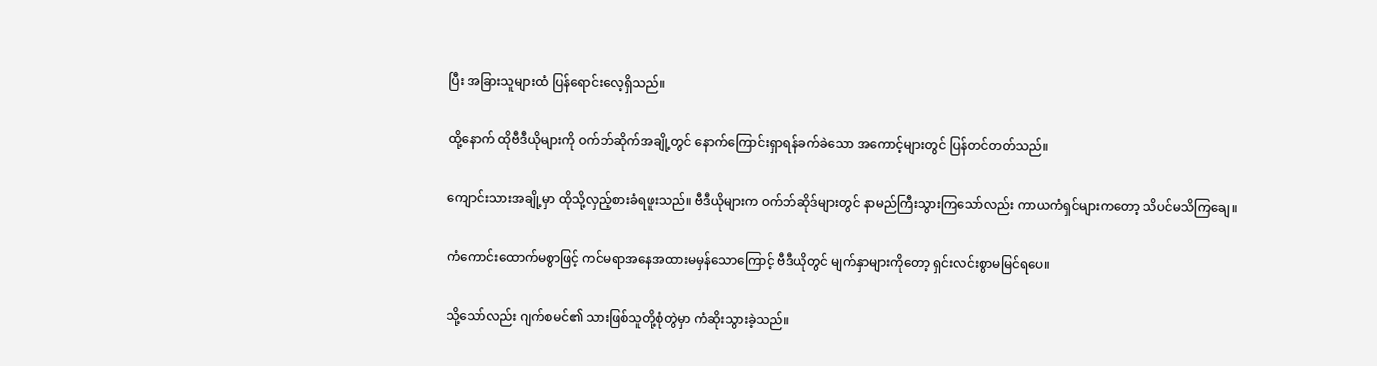ပြီး အခြားသူများထံ ပြန်ရောင်းလေ့ရှိသည်။

ထို့နောက် ထိုဗီဒီယိုများကို ဝက်ဘ်ဆိုက်အချို့တွင် နောက်ကြောင်းရှာရန်ခက်ခဲသော အကောင့်များတွင် ပြန်တင်တတ်သည်။

ကျောင်းသားအချို့မှာ ထိုသို့လှည့်စားခံရဖူးသည်။ ဗီဒီယိုများက ဝက်ဘ်ဆိုဒ်များတွင် နာမည်ကြီးသွားကြသော်လည်း ကာယကံရှင်များကတော့ သိပင်မသိကြချေ။

ကံကောင်းထောက်မစွာဖြင့် ကင်မရာအနေအထားမမှန်သောကြောင့် ဗီဒီယိုတွင် မျက်နှာများကိုတော့ ရှင်းလင်းစွာမမြင်ရပေ။

သို့သော်လည်း ဂျက်စမင်၏ သားဖြစ်သူတို့စုံတွဲမှာ ကံဆိုးသွားခဲ့သည်။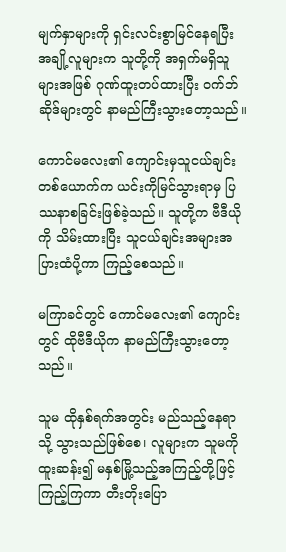မျက်နှာများကို ရှင်းလင်းစွာမြင်နေရပြီး အချို့လူများက သူတို့ကို အရှက်မရှိသူများအဖြစ် ဂုဏ်ထူးတပ်ထားပြီး ဝက်ဘ်ဆိုဒ်များတွင် နာမည်ကြီးသွားတော့သည်။

ကောင်မလေး၏ ကျောင်းမှသူငယ်ချင်းတစ်ယောက်က ယင်းကိုမြင်သွားရာမှ ပြဿနာစခြင်းဖြစ်ခဲ့သည်။ သူတို့က ဗီဒီယိုကို သိမ်းထားပြီး သူငယ်ချင်းအများအပြားထံပို့ကာ ကြည့်စေသည်။

မကြာခင်တွင် ကောင်မလေး၏ ကျောင်းတွင် ထိုဗီဒီယိုက နာမည်ကြီးသွားတော့သည်။

သူမ ထိုနှစ်ရက်အတွင်း မည်သည့်နေရာသို့ သွားသည်ဖြစ်စေ၊ လူများက သူမကို ထူးဆန်း၍ မနှစ်မြို့သည့်အကြည့်တို့ဖြင့် ကြည့်ကြကာ တီးတိုးပြော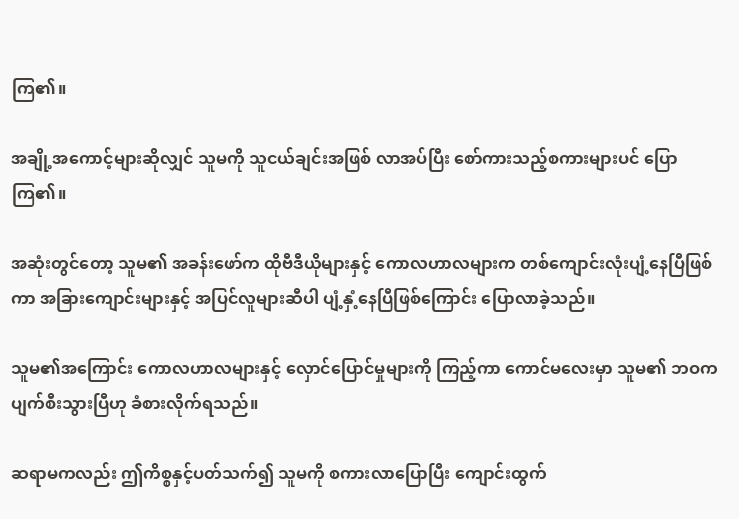ကြ၏။

အချို့အကောင့်များဆိုလျှင် သူမကို သူငယ်ချင်းအဖြစ် လာအပ်ပြီး စော်ကားသည့်စကားများပင် ပြောကြ၏။

အဆုံးတွင်တော့ သူမ၏ အခန်းဖော်က ထိုဗီဒီယိုများနှင့် ကောလဟာလများက တစ်ကျောင်းလုံးပျံ့နေပြီဖြစ်ကာ အခြားကျောင်းများနှင့် အပြင်လူများဆီပါ ပျံ့နှံ့နေပြီဖြစ်ကြောင်း ပြောလာခဲ့သည်။

သူမ၏အကြောင်း ကောလဟာလများနှင့် လှောင်ပြောင်မှုများကို ကြည့်ကာ ကောင်မလေးမှာ သူမ၏ ဘဝကပျက်စီးသွားပြီဟု ခံစားလိုက်ရသည်။

ဆရာမကလည်း ဤကိစ္စနှင့်ပတ်သက်၍ သူမကို စကားလာပြောပြီး ကျောင်းထွက်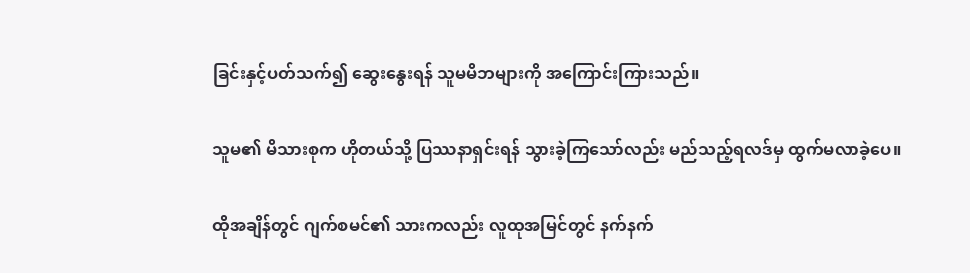ခြင်းနှင့်ပတ်သက်၍ ဆွေးနွေးရန် သူမမိဘများကို အကြောင်းကြားသည်။

သူမ၏ မိသားစုက ဟိုတယ်သို့ ပြဿနာရှင်းရန် သွားခဲ့ကြသော်လည်း မည်သည့်ရလဒ်မှ ထွက်မလာခဲ့ပေ။

ထိုအချိန်တွင် ဂျက်စမင်၏ သားကလည်း လူထုအမြင်တွင် နက်နက်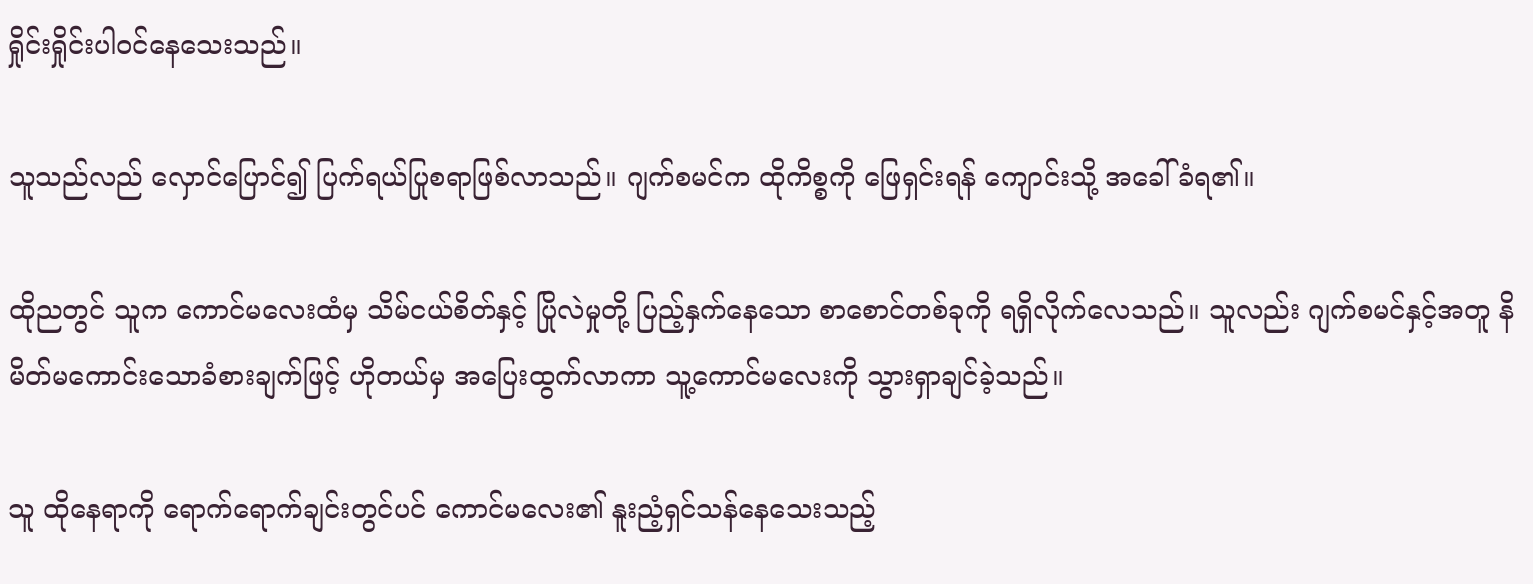ရှိုင်းရှိုင်းပါဝင်နေသေးသည်။

သူသည်လည် လှောင်ပြောင်၍ ပြက်ရယ်ပြုစရာဖြစ်လာသည်။ ဂျက်စမင်က ထိုကိစ္စကို ဖြေရှင်းရန် ကျောင်းသို့ အခေါ်ခံရ၏။

ထိုညတွင် သူက ကောင်မလေးထံမှ သိမ်ငယ်စိတ်နှင့် ပြိုလဲမှုတို့ ပြည့်နှက်နေသော စာစောင်တစ်ခုကို ရရှိလိုက်လေသည်။ သူလည်း ဂျက်စမင်နှင့်အတူ ‌နိမိတ်မ‌ကောင်း‌သောခံစားချက်ဖြင့် ဟိုတယ်မှ အပြေးထွက်လာကာ သူ့ကောင်မလေးကို သွားရှာချင်ခဲ့သည်။

သူ ထိုနေရာကို ရောက်ရောက်ချင်းတွင်ပင် ကောင်မလေး၏ နူးညံ့ရှင်သန်နေသေးသည့်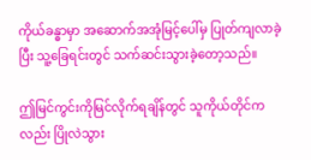ကိုယ်ခန္ဓာမှာ အဆောက်အအုံမြင့်ပေါ်မှ ပြုတ်ကျလာခဲ့ပြီး သူ့ခြေရင်းတွင် သက်ဆင်းသွားခဲ့တော့သည်။

ဤမြင်ကွင်းကိုမြင်လိုက်ရချိန်တွင် သူကိုယ်တိုင်ကလည်း ပြိုလဲသွား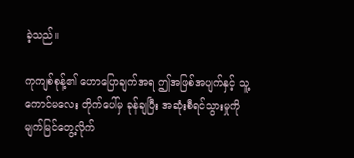ခဲ့သည်။

ကုကျစ်စုန့်၏ ဟောပြောချက်အရ ဤအဖြစ်အပျက်နှင့် သူ့ကောင်မလေး တိုက်ပေါ်မှ ခုန်ချပြီး အဆုံးစီရင်သွားမှုကို မျက်မြင်တွေ့လိုက်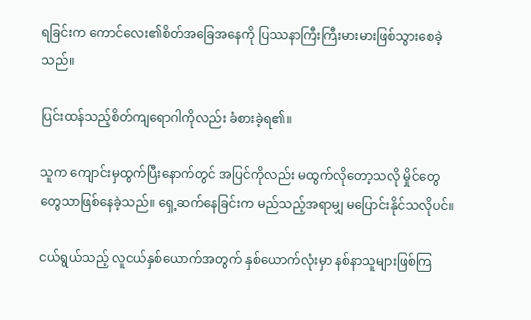ရခြင်းက ကောင်လေး၏စိတ်အခြေအနေကို ပြဿနာကြီးကြီးမားမားဖြစ်သွားစေခဲ့သည်။

ပြင်းထန်သည့်စိတ်ကျရောဂါကိုလည်း ခံစားခဲ့ရ၏။

သူက ကျောင်းမှထွက်ပြီးနောက်တွင် အပြင်ကိုလည်း မထွက်လိုတော့သလို မှိုင်တွေတွေသာဖြစ်နေခဲ့သည်။ ရှေ့ဆက်နေခြင်းက မည်သည့်အရာမျှ မပြောင်းနိုင်သလိုပင်။

ငယ်ရွယ်သည့် လူငယ်နှစ်ယောက်အတွက် နှစ်ယောက်လုံးမှာ နစ်နာသူများဖြစ်ကြ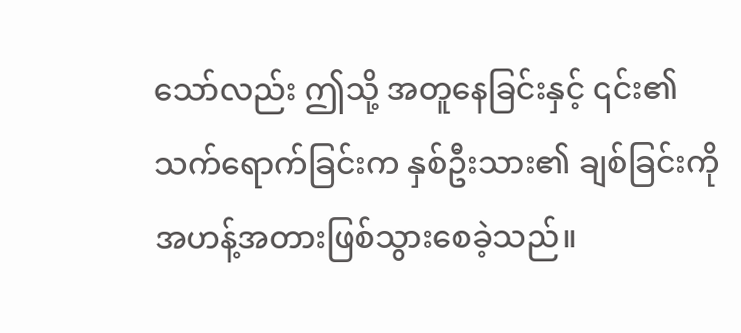သော်လည်း ဤသို့ အတူနေခြင်းနှင့် ၎င်း၏သက်ရောက်ခြင်းက နှစ်ဦးသား၏ ချစ်ခြင်းကို အဟန့်အတားဖြစ်သွားစေခဲ့သည်။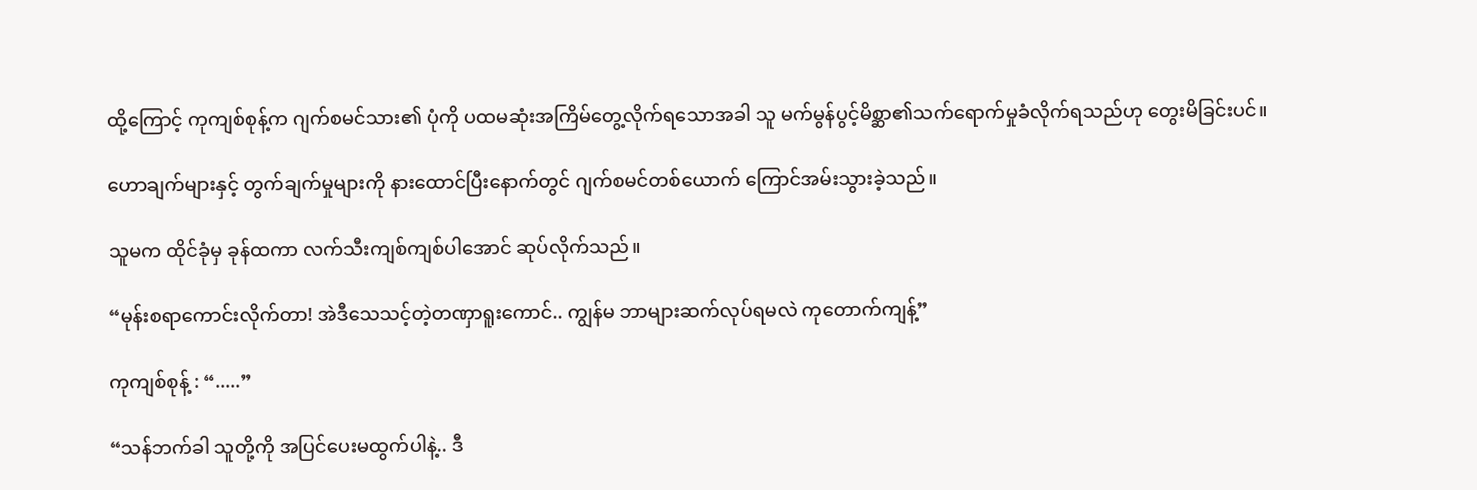ထို့ကြောင့် ကုကျစ်စုန့်က ဂျက်စမင်သား၏ ပုံကို‌ ပထမဆုံးအကြိမ်တွေ့လိုက်ရသောအခါ သူ မက်မွန်ပွင့်မိစ္ဆာ၏သက်ရောက်မှုခံလိုက်ရသည်ဟု တွေးမိခြင်းပင်။

ဟောချက်များနှင့် တွက်ချက်မှုများကို နားထောင်ပြီးနောက်တွင် ဂျက်စမင်တစ်ယောက် ကြောင်အမ်းသွားခဲ့သည်။

သူမက ထိုင်ခုံမှ ခုန်ထကာ လက်သီးကျစ်ကျစ်ပါအောင် ဆုပ်လိုက်သည်။

“မုန်းစရာကောင်းလိုက်တာ! အဲဒီသေသင့်တဲ့တဏှာရူးကောင်.. ကျွန်မ ဘာများဆက်လုပ်ရမလဲ ကုတောက်ကျန့်”

ကုကျစ်စုန့် : “.....”

“သန်ဘက်ခါ သူတို့ကို အပြင်ပေးမထွက်ပါနဲ့.. ဒီ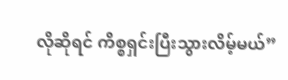လိုဆိုရင် ကိစ္စရှင်းပြီးသွားလိမ့်မယ်”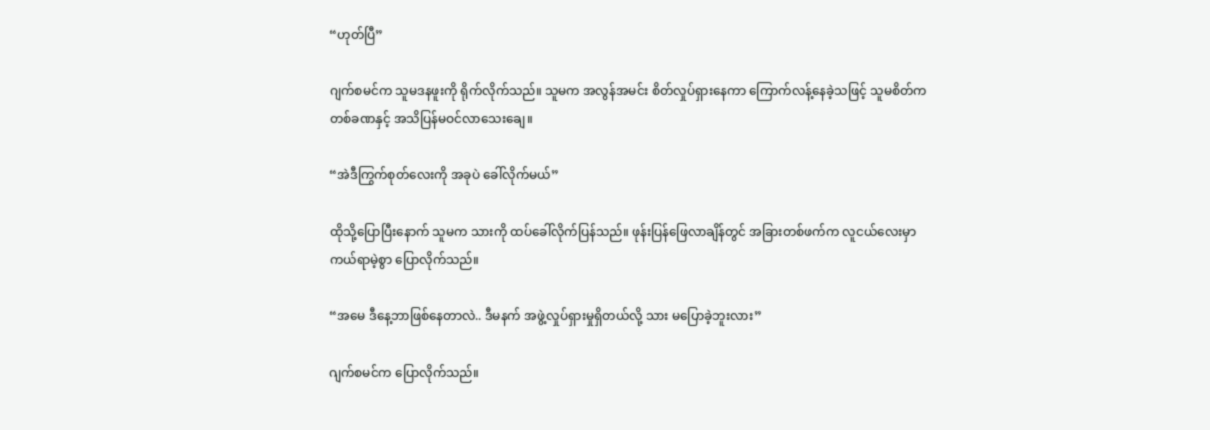“ဟုတ်ပြီ”

ဂျက်စမင်က သူမဒနဖူးကို ရိုက်လိုက်သည်။ သူမက အလွန်အမင်း စိတ်လှုပ်ရှားနေကာ ကြောက်လန့်နေခဲ့သဖြင့် သူမစိတ်က တစ်ခဏနှင့် အသိပြန်မဝင်လာသေးချေ။

“အဲဒီကြွက်စုတ်လေးကို အခုပဲ ခေါ်လိုက်မယ်”

ထိုသို့ပြောပြီးနောက် သူမက သားကို ထပ်ခေါ်လိုက်ပြန်သည်။ ဖုန်းပြန်ဖြေလာချိန်တွင် အခြားတစ်ဖက်က လူငယ်လေးမှာ ကယ်ရာမဲ့စွာ ပြောလိုက်သည်။

“အမေ ဒီနေ့ဘာဖြစ်နေတာလဲ.. ဒီမနက် အဖွဲ့လှုပ်ရှားမှုရှိတယ်လို့ သား မပြောခဲ့ဘူးလား”

ဂျက်စမင်က ပြောလိုက်သည်။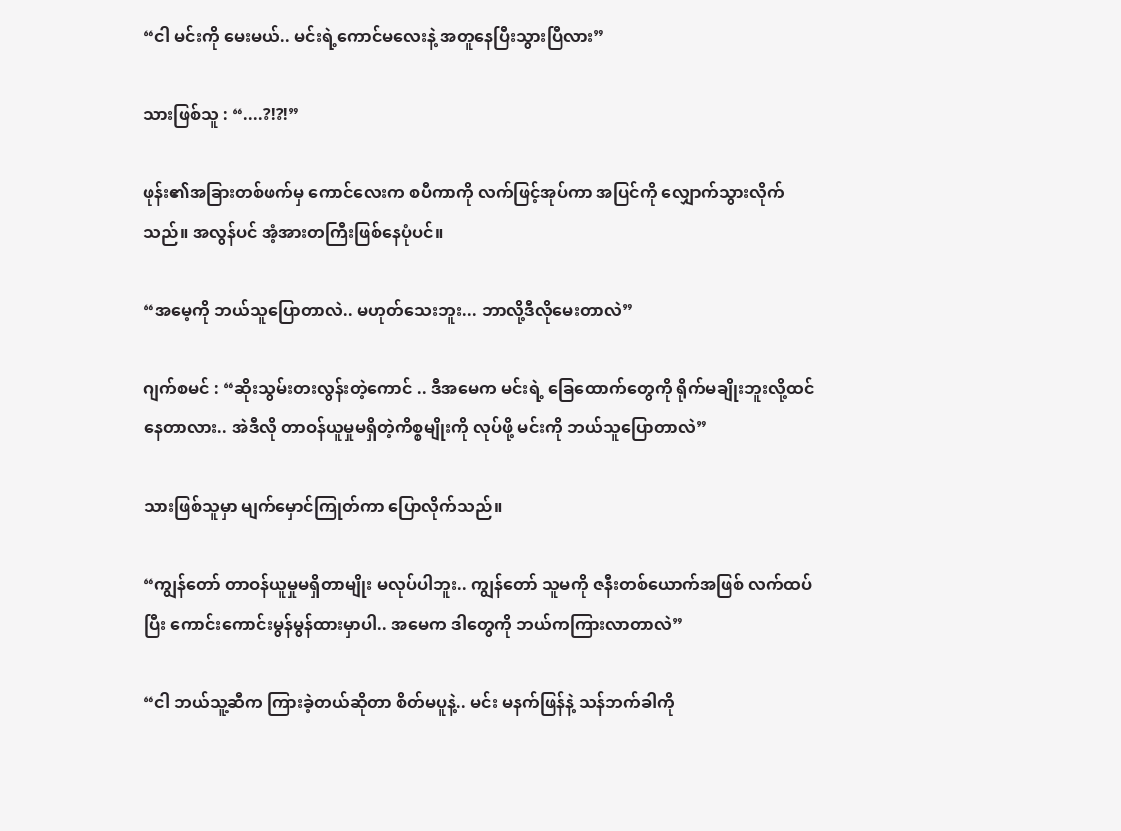“ငါ မင်းကို မေးမယ်.. မင်းရဲ့ကောင်မလေးနဲ့ အ‌တူနေပြီးသွားပြီလား”

သားဖြစ်သူ : “....?!?!”

ဖုန်း၏အခြားတစ်ဖက်မှ ကောင်လေးက စပီကာကို လက်ဖြင့်အုပ်ကာ အပြင်ကို လျှောက်သွားလိုက်သည်။ အလွန်ပင် အံ့အားတကြီးဖြစ်နေပုံပင်။

“အမေ့ကို ဘယ်သူပြောတာလဲ.. မဟုတ်သေးဘူး... ဘာလို့ဒီလိုမေးတာလဲ”

ဂျက်စမင် : “ဆိုးသွမ်းတးလွန်းတဲ့ကောင် .. ဒီအမေက မင်းရဲ့ ခြေထောက်တွေကို ရိုက်မချိုးဘူးလို့ထင်နေတာလား.. အဲဒီလို တာဝန်ယူမှုမရှိတဲ့ကိစ္စမျိုးကို လုပ်ဖို့ မင်းကို ဘယ်သူပြောတာလဲ”

သားဖြစ်သူမှာ မျက်မှောင်ကြုတ်ကာ ပြောလိုက်သည်။

“ကျွန်တော် တာဝန်ယူမှုမရှိတာမျိုး မလုပ်ပါဘူး.. ကျွန်တော် သူမကို ဇနီးတစ်ယောက်အဖြစ် လက်ထပ်ပြီး ကောင်းကောင်းမွန်မွန်ထားမှာပါ.. အမေက ဒါတွေကို ဘယ်ကကြားလာတာလဲ”

“ငါ ဘယ်သူ့ဆီက ကြားခဲ့တယ်ဆိုတာ စိတ်မပူနဲ့.. မင်း မနက်ဖြန်နဲ့ သန်ဘက်ခါကို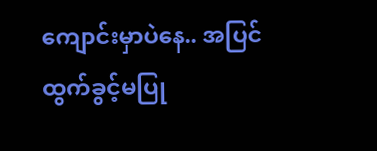ကျောင်းမှာပဲနေ.. အပြင်ထွက်ခွင့်မပြု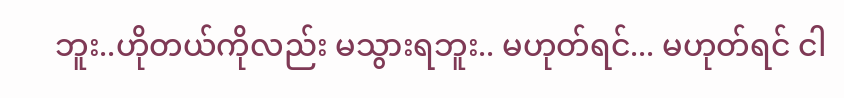ဘူး..ဟိုတယ်ကိုလည်း မသွားရဘူး.. မဟုတ်ရင်... မဟုတ်ရင် ငါ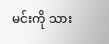မင်းကို သား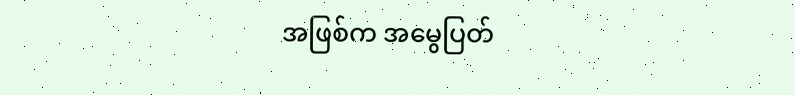အဖြစ်က အမွေပြတ်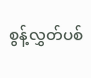စွန့်လွှတ်ပစ်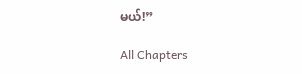မယ်!”

All Chapters